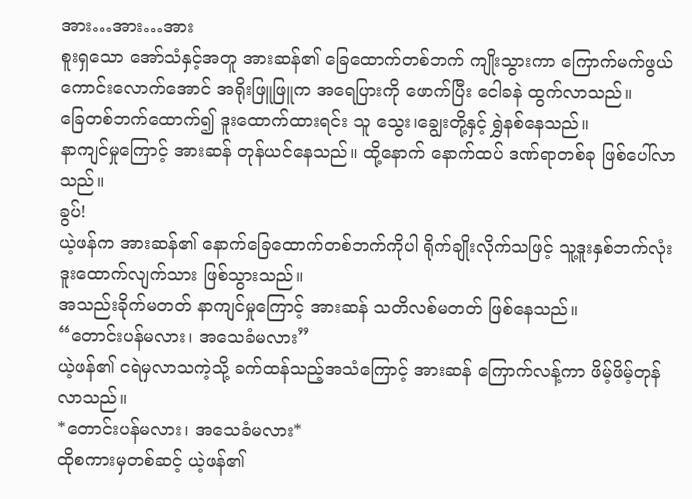အား…အား…အား
စူးရှသော အော်သံနှင့်အတူ အားဆန်၏ ခြေထောက်တစ်ဘက် ကျိုးသွားကာ ကြောက်မက်ဖွယ်ကောင်းလောက်အောင် အရိုးဖြူဖြူက အရေပြားကို ဖောက်ပြီး ငေါခနဲ ထွက်လာသည်။
ခြေတစ်ဘက်ထောက်၍ ဒူးထောက်ထားရင်း သူ သွေး၊ချွေးတို့နှင့် ရွှဲနစ်နေသည်။
နာကျင်မှုကြောင့် အားဆန် တုန်ယင်နေသည်။ ထို့နောက် နောက်ထပ် ဒဏ်ရာတစ်ခု ဖြစ်ပေါ်လာသည်။
ခွပ်!
ယဲ့ဖန်က အားဆန်၏ နောက်ခြေထောက်တစ်ဘက်ကိုပါ ရိုက်ချိုးလိုက်သဖြင့် သူ့ဒူးနှစ်ဘက်လုံး ဒူးထောက်လျက်သား ဖြစ်သွားသည်။
အသည်းခိုက်မတတ် နာကျင်မှုကြောင့် အားဆန် သတိလစ်မတတ် ဖြစ်နေသည်။
“တောင်းပန်မလား၊ အသေခံမလား”
ယဲ့ဖန်၏ ငရဲမှလာသကဲ့သို့ ခက်ထန်သည့်အသံကြောင့် အားဆန် ကြောက်လန့်ကာ ဖိမ့်ဖိမ့်တုန်လာသည်။
*တောင်းပန်မလား၊ အသေခံမလား*
ထိုစကားမှတစ်ဆင့် ယဲ့ဖန်၏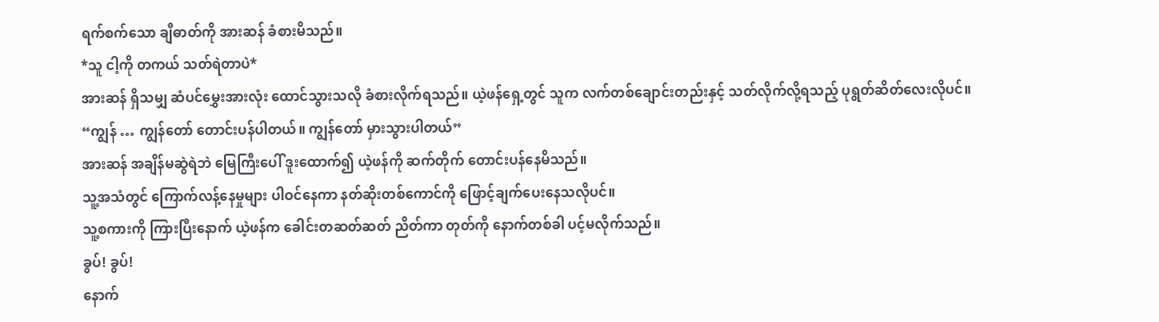ရက်စက်သော ချီဓာတ်ကို အားဆန် ခံစားမိသည်။
*သူ ငါ့ကို တကယ် သတ်ရဲတာပဲ*
အားဆန် ရှိသမျှ ဆံပင်မွှေးအားလုံး ထောင်သွားသလို ခံစားလိုက်ရသည်။ ယဲ့ဖန်ရှေ့တွင် သူက လက်တစ်ချောင်းတည်းနှင့် သတ်လိုက်လို့ရသည့် ပုရွတ်ဆိတ်လေးလိုပင်။
“ကျွန် … ကျွန်တော် တောင်းပန်ပါတယ်။ ကျွန်တော် မှားသွားပါတယ်”
အားဆန် အချိန်မဆွဲရဲဘဲ မြေကြီးပေါ် ဒူးထောက်၍ ယဲ့ဖန်ကို ဆက်တိုက် တောင်းပန်နေမိသည်။
သူ့အသံတွင် ကြောက်လန့်နေမှုများ ပါဝင်နေကာ နတ်ဆိုးတစ်ကောင်ကို ဖြောင့်ချက်ပေးနေသလိုပင်။
သူ့စကားကို ကြားပြီးနောက် ယဲ့ဖန်က ခေါင်းတဆတ်ဆတ် ညိတ်ကာ တုတ်ကို နောက်တစ်ခါ ပင့်မလိုက်သည်။
ခွပ်! ခွပ်!
နောက်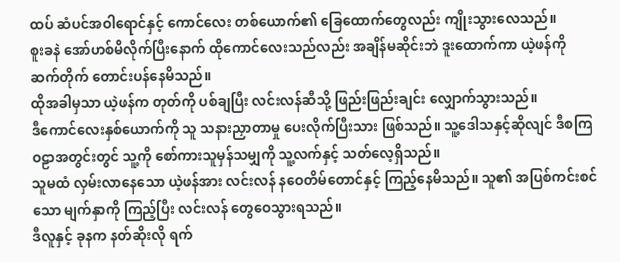ထပ် ဆံပင်အဝါရောင်နှင့် ကောင်လေး တစ်ယောက်၏ ခြေထောက်တွေလည်း ကျိုးသွားလေသည်။
စူးခနဲ အော်ဟစ်မိလိုက်ပြီးနောက် ထိုကောင်လေးသည်လည်း အချိန်မဆိုင်းဘဲ ဒူးထောက်ကာ ယဲ့ဖန်ကို ဆက်တိုက် တောင်းပန်နေမိသည်။
ထိုအခါမှသာ ယဲ့ဖန်က တုတ်ကို ပစ်ချပြီး လင်းလန်ဆီသို့ ဖြည်းဖြည်းချင်း လျှောက်သွားသည်။
ဒီကောင်လေးနှစ်ယောက်ကို သူ သနားညှာတာမှု ပေးလိုက်ပြီးသား ဖြစ်သည်။ သူ့ဒေါသနှင့်ဆိုလျင် ဒီစကြဝဠာအတွင်းတွင် သူ့ကို စော်ကားသူမှန်သမျှကို သူ့လက်နှင့် သတ်လေ့ရှိသည်။
သူမထံ လှမ်းလာနေသော ယဲ့ဖန်အား လင်းလန် နဝေတိမ်တောင်နှင့် ကြည့်နေမိသည်။ သူ၏ အပြစ်ကင်းစင်သော မျက်နှာကို ကြည့်ပြီး လင်းလန် တွေဝေသွားရသည်။
ဒီလူနှင့် ခုနက နတ်ဆိုးလို ရက်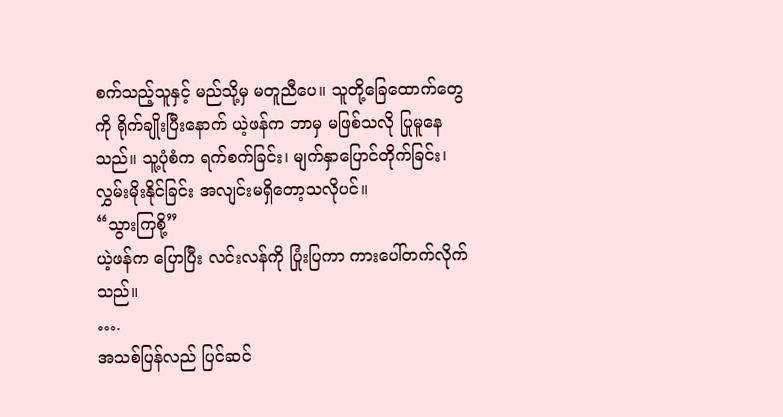စက်သည့်သူနှင့် မည်သို့မှ မတူညီပေ။ သူတို့ခြေထောက်တွေကို ရိုက်ချိုးပြီးနောက် ယဲ့ဖန်က ဘာမှ မဖြစ်သလို ပြုမူနေသည်။ သူ့ပုံစံက ရက်စက်ခြင်း၊ မျက်နှာပြောင်တိုက်ခြင်း၊ လွှမ်းမိုးနိုင်ခြင်း အလျင်းမရှိတော့သလိုပင်။
“သွားကြစို့”
ယဲ့ဖန်က ပြောပြီး လင်းလန်ကို ပြုံးပြကာ ကားပေါ်တက်လိုက်သည်။
….
အသစ်ပြန်လည် ပြင်ဆင်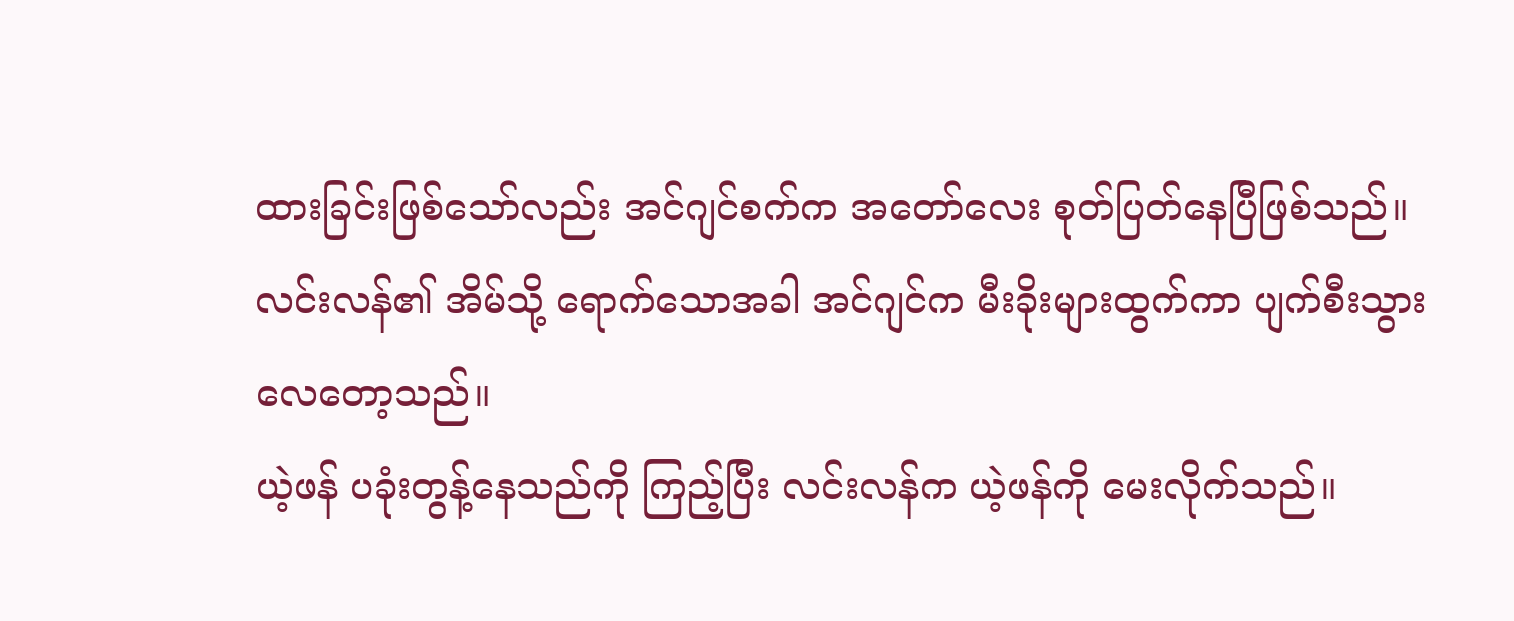ထားခြင်းဖြစ်သော်လည်း အင်ဂျင်စက်က အတော်လေး စုတ်ပြတ်နေပြီဖြစ်သည်။
လင်းလန်၏ အိမ်သို့ ရောက်သောအခါ အင်ဂျင်က မီးခိုးများထွက်ကာ ပျက်စီးသွားလေတော့သည်။
ယဲ့ဖန် ပခုံးတွန့်နေသည်ကို ကြည့်ပြီး လင်းလန်က ယဲ့ဖန်ကို မေးလိုက်သည်။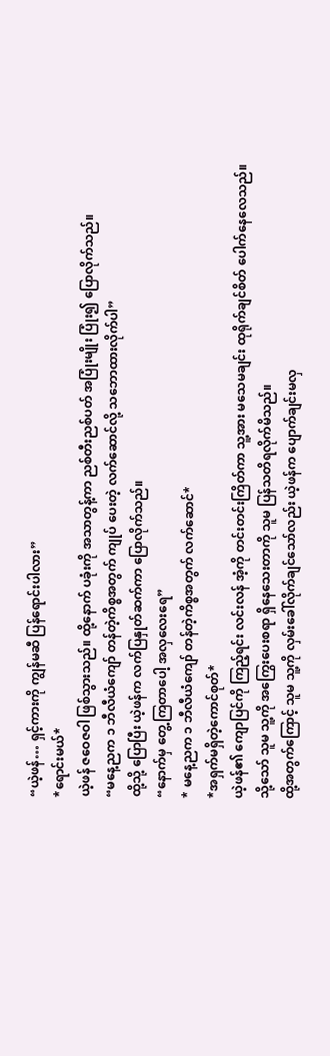“ယဲ့ဖန်… ရှင့်ကားကို ကျွန်မဆီ ပြန်ရောင်းပါလား”
*ရောင်းမယ်*
ယဲ့ဖန် ဇဝေဇဝါ ဖြစ်သွားသည်။ ထို့နောက် ပခုံးကို အသာတွန့်ကာ ညစ်တီးညစ်ပတ် အပြုံးမျိုး ပြုံး၍ ပြောလိုက်သည်။
“မနေ့ညက ၁ ဘီလီယံကျော် တန်တဲ့ကိစ္စအတွက် ကျုပ် ပေးတဲ့ လက်ဆောင်လို့ သဘောထားလိုက်ပါ”
ထို့သို့ ပြောပြီး ယဲ့ဖန်က လက်ပြနှုတ်ဆက်ကာ ပြောလိုက်သည်။
“နောက်မှ တွေ့ကြတာပေါ့ အလှလေးရေ”
* မနေ့ညက ၁ ဘီလီယံကျော် တန်တဲ့ကိစ္စအတွက် လက်ဆောင်*
*အရှက်မရှိတဲ့ကောင်စုတ်*
ယဲ့ဖန်၏ ကျောပြင်ကို ကြည့်ရင်း လင်းလန် အံ့ကို တင်းတင်းကြိတ်ကာ သူ့အား မသေမချင်း ထုရိုက်ချင်စိတ် ပေါက်နေလေသည်။ သို့သော် သူမ သူ့ကို အကြွေးပေးစရာ ရှိနေသေးတာကို သူမ ပြန်သတိရလိုက်မိသည်။
ထို့အတွက်ကြောင့် သူမ သူ့ကို လှမ်းခေါ်လိုက်ချင်သော်လည်း ယဲ့ဖန်က ပျောက်ချင်းမလှ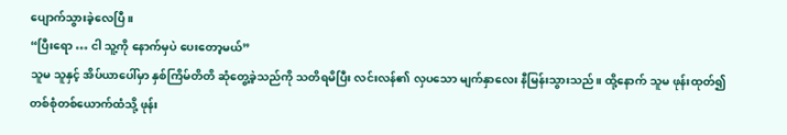ပျောက်သွားခဲ့လေပြီ။
“ပြီးရော … ငါ သူ့ကို နောက်မှပဲ ပေးတော့မယ်”
သူမ သူနှင့် အိပ်ယာပေါ်မှာ နှစ်ကြိမ်တိတိ ဆုံတွေ့ခဲ့သည်ကို သတိရမိပြီး လင်းလန်၏ လှပသော မျက်နှာလေး နီမြန်းသွားသည်။ ထို့နောက် သူမ ဖုန်းထုတ်၍ တစ်စုံတစ်ယောက်ထံသို့ ဖုန်း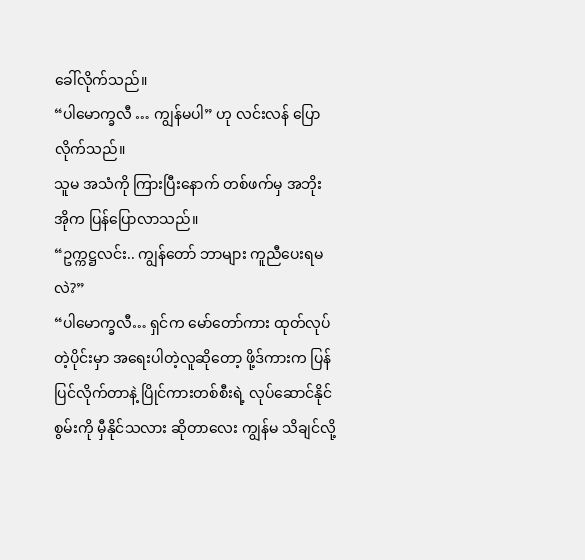ခေါ်လိုက်သည်။
“ပါမောက္ခလီ … ကျွန်မပါ” ဟု လင်းလန် ပြောလိုက်သည်။
သူမ အသံကို ကြားပြီးနောက် တစ်ဖက်မှ အဘိုးအိုက ပြန်ပြောလာသည်။
“ဥက္ကဋ္ဌလင်း.. ကျွန်တော် ဘာများ ကူညီပေးရမလဲ?”
“ပါမောက္ခလီ… ရှင်က မော်တော်ကား ထုတ်လုပ်တဲ့ပိုင်းမှာ အရေးပါတဲ့လူဆိုတော့ ဖို့ဒ်ကားက ပြန်ပြင်လိုက်တာနဲ့ ပြိုင်ကားတစ်စီးရဲ့ လုပ်ဆောင်နိုင်စွမ်းကို မှီနိုင်သလား ဆိုတာလေး ကျွန်မ သိချင်လို့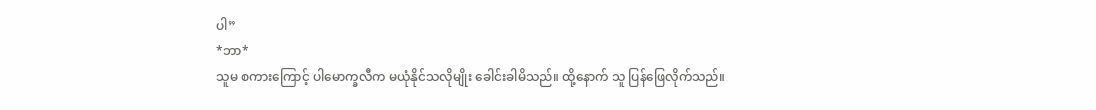ပါ”
*ဘာ*
သူမ စကားကြောင့် ပါမောက္ခလီက မယုံနိုင်သလိုမျိုး ခေါင်းခါမိသည်။ ထို့နောက် သူ ပြန်ဖြေလိုက်သည်။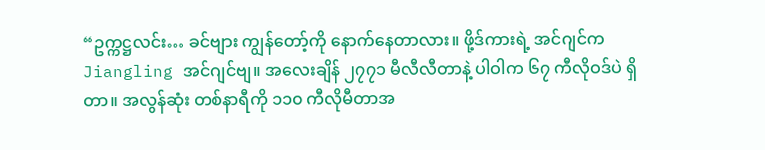“ဥက္ကဋ္ဌလင်း… ခင်ဗျား ကျွန်တော့်ကို နောက်နေတာလား။ ဖို့ဒ်ကားရဲ့ အင်ဂျင်က Jiangling အင်ဂျင်ဗျ။ အလေးချိန် ၂၇၇၁ မီလီလီတာနဲ့ ပါဝါက ၆၇ ကီလိုဝဒ်ပဲ ရှိတာ။ အလွန်ဆုံး တစ်နာရီကို ၁၁၀ ကီလိုမီတာအ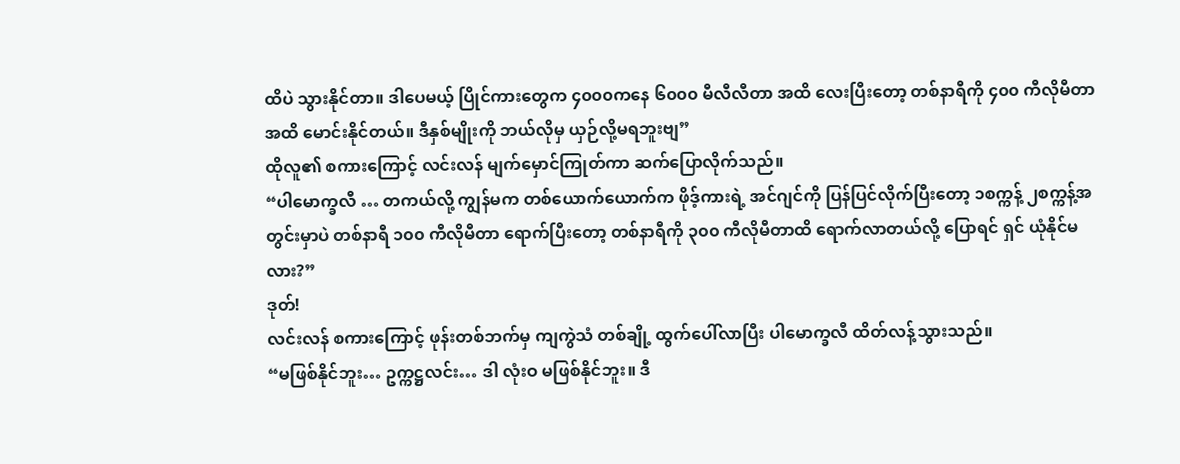ထိပဲ သွားနိုင်တာ။ ဒါပေမယ့် ပြိုင်ကားတွေက ၄၀၀၀ကနေ ၆၀၀၀ မီလီလီတာ အထိ လေးပြီးတော့ တစ်နာရီကို ၄၀၀ ကီလိုမီတာ အထိ မောင်းနိုင်တယ်။ ဒီနှစ်မျိုးကို ဘယ်လိုမှ ယှဉ်လို့မရဘူးဗျ”
ထိုလူ၏ စကားကြောင့် လင်းလန် မျက်မှောင်ကြုတ်ကာ ဆက်ပြောလိုက်သည်။
“ပါမောက္ခလီ … တကယ်လို့ ကျွန်မက တစ်ယောက်ယောက်က ဖိုဒ့်ကားရဲ့ အင်ဂျင်ကို ပြန်ပြင်လိုက်ပြီးတော့ ၁စက္ကန့် ၂စက္ကန့်အတွင်းမှာပဲ တစ်နာရီ ၁၀၀ ကီလိုမီတာ ရောက်ပြီးတော့ တစ်နာရီကို ၃၀၀ ကီလိုမီတာထိ ရောက်လာတယ်လို့ ပြောရင် ရှင် ယုံနိုင်မလား?”
ဒုတ်!
လင်းလန် စကားကြောင့် ဖုန်းတစ်ဘက်မှ ကျကွဲသံ တစ်ချို့ ထွက်ပေါ်လာပြီး ပါမောက္ခလီ ထိတ်လန့်သွားသည်။
“မဖြစ်နိုင်ဘူး… ဥက္ကဋ္ဌလင်း… ဒါ လုံးဝ မဖြစ်နိုင်ဘူး။ ဒီ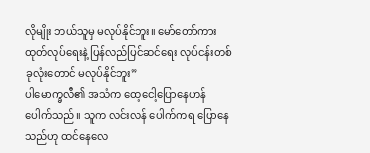လိုမျိုး ဘယ်သူမှ မလုပ်နိုင်ဘူး။ မော်တော်ကား ထုတ်လုပ်ရေးနဲ့ ပြန်လည်ပြင်ဆင်ရေး လုပ်ငန်းတစ်ခုလုံးတောင် မလုပ်နိုင်ဘူး”
ပါမောက္ခလီ၏ အသံက ထေ့ငေါ့ပြောနေဟန် ပေါက်သည်။ သူက လင်းလန် ပေါက်ကရ ပြောနေသည်ဟု ထင်နေလေ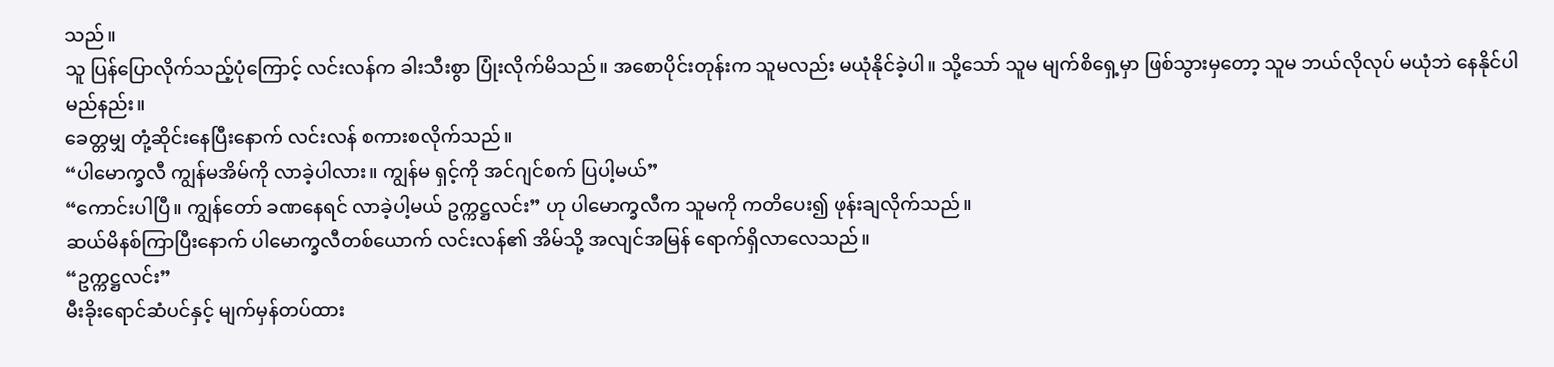သည်။
သူ ပြန်ပြောလိုက်သည့်ပုံကြောင့် လင်းလန်က ခါးသီးစွာ ပြုံးလိုက်မိသည်။ အစောပိုင်းတုန်းက သူမလည်း မယုံနိုင်ခဲ့ပါ။ သို့သော် သူမ မျက်စိရှေ့မှာ ဖြစ်သွားမှတော့ သူမ ဘယ်လိုလုပ် မယုံဘဲ နေနိုင်ပါမည်နည်း။
ခေတ္တမျှ တုံ့ဆိုင်းနေပြီးနောက် လင်းလန် စကားစလိုက်သည်။
“ပါမောက္ခလီ ကျွန်မအိမ်ကို လာခဲ့ပါလား။ ကျွန်မ ရှင့်ကို အင်ဂျင်စက် ပြပါ့မယ်”
“ကောင်းပါပြီ။ ကျွန်တော် ခဏနေရင် လာခဲ့ပါ့မယ် ဥက္ကဋ္ဌလင်း” ဟု ပါမောက္ခလီက သူမကို ကတိပေး၍ ဖုန်းချလိုက်သည်။
ဆယ်မိနစ်ကြာပြီးနောက် ပါမောက္ခလီတစ်ယောက် လင်းလန်၏ အိမ်သို့ အလျင်အမြန် ရောက်ရှိလာလေသည်။
“ဥက္ကဋ္ဌလင်း”
မီးခိုးရောင်ဆံပင်နှင့် မျက်မှန်တပ်ထား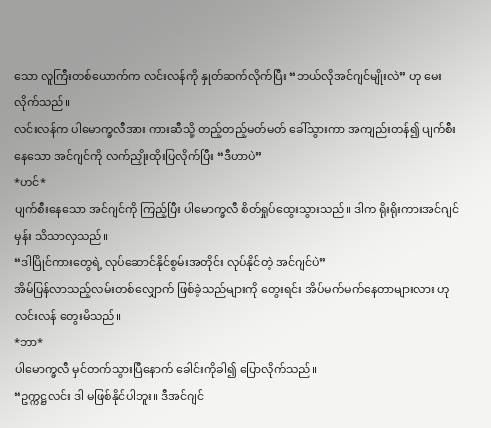သော လူကြီးတစ်ယောက်က လင်းလန်ကို နှုတ်ဆက်လိုက်ပြီး “ဘယ်လိုအင်ဂျင်မျိုးလဲ” ဟု မေးလိုက်သည်။
လင်းလန်က ပါမောက္ခလီအား ကားဆီသို့ တည့်တည့်မတ်မတ် ခေါ်သွားကာ အကျည်းတန်၍ ပျက်စီးနေသော အင်ဂျင်ကို လက်ညှိုးထိုးပြလိုက်ပြီး “ဒီဟာပဲ”
*ဟင်*
ပျက်စီးနေသော အင်ဂျင်ကို ကြည့်ပြီး ပါမောက္ခလီ စိတ်ရှုပ်ထွေးသွားသည်။ ဒါက ရိုးရိုးကားအင်ဂျင်မှန်း သိသာလှသည်။
“ဒါပြိုင်ကားတွေရဲ့ လုပ်ဆောင်နိုင်စွမ်းအတိုင်း လုပ်နိုင်တဲ့ အင်ဂျင်ပဲ”
အိမ်ပြန်လာသည့်လမ်းတစ်လျှောက် ဖြစ်ခဲ့သည်များကို တွေးရင်း အိပ်မက်မက်နေတာများလား ဟု လင်းလန် တွေးမိသည်။
*ဘာ*
ပါမောက္ခလီ မှင်တက်သွားပြီနောက် ခေါင်းကိုခါ၍ ပြောလိုက်သည်။
“ဥက္ကဋ္ဌလင်း ဒါ မဖြစ်နိုင်ပါဘူး။ ဒီအင်ဂျင်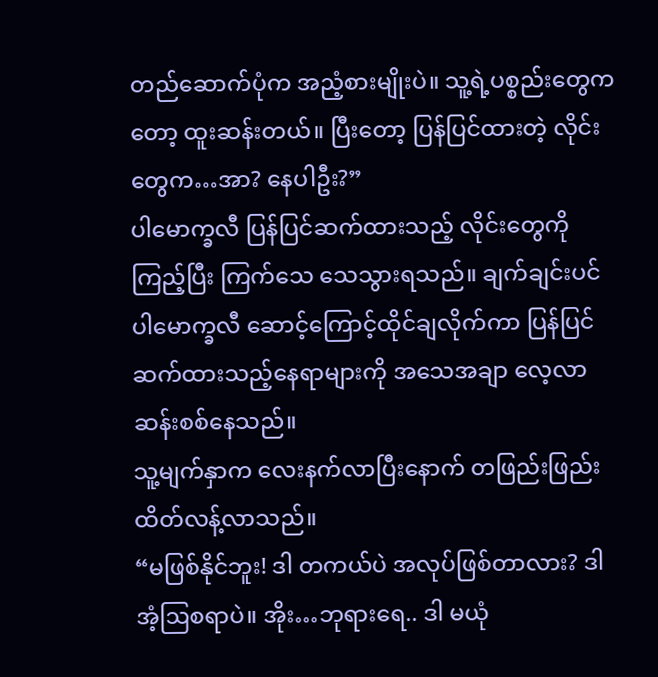တည်ဆောက်ပုံက အညံ့စားမျိုးပဲ။ သူ့ရဲ့ပစ္စည်းတွေကတော့ ထူးဆန်းတယ်။ ပြီးတော့ ပြန်ပြင်ထားတဲ့ လိုင်းတွေက…အာ? နေပါဦး?”
ပါမောက္ခလီ ပြန်ပြင်ဆက်ထားသည့် လိုင်းတွေကို ကြည့်ပြီး ကြက်သေ သေသွားရသည်။ ချက်ချင်းပင် ပါမောက္ခလီ ဆောင့်ကြောင့်ထိုင်ချလိုက်ကာ ပြန်ပြင်ဆက်ထားသည့်နေရာများကို အသေအချာ လေ့လာဆန်းစစ်နေသည်။
သူ့မျက်နှာက လေးနက်လာပြီးနောက် တဖြည်းဖြည်း ထိတ်လန့်လာသည်။
“မဖြစ်နိုင်ဘူး! ဒါ တကယ်ပဲ အလုပ်ဖြစ်တာလား? ဒါ အံ့ဩစရာပဲ။ အိုး…ဘုရားရေ.. ဒါ မယုံ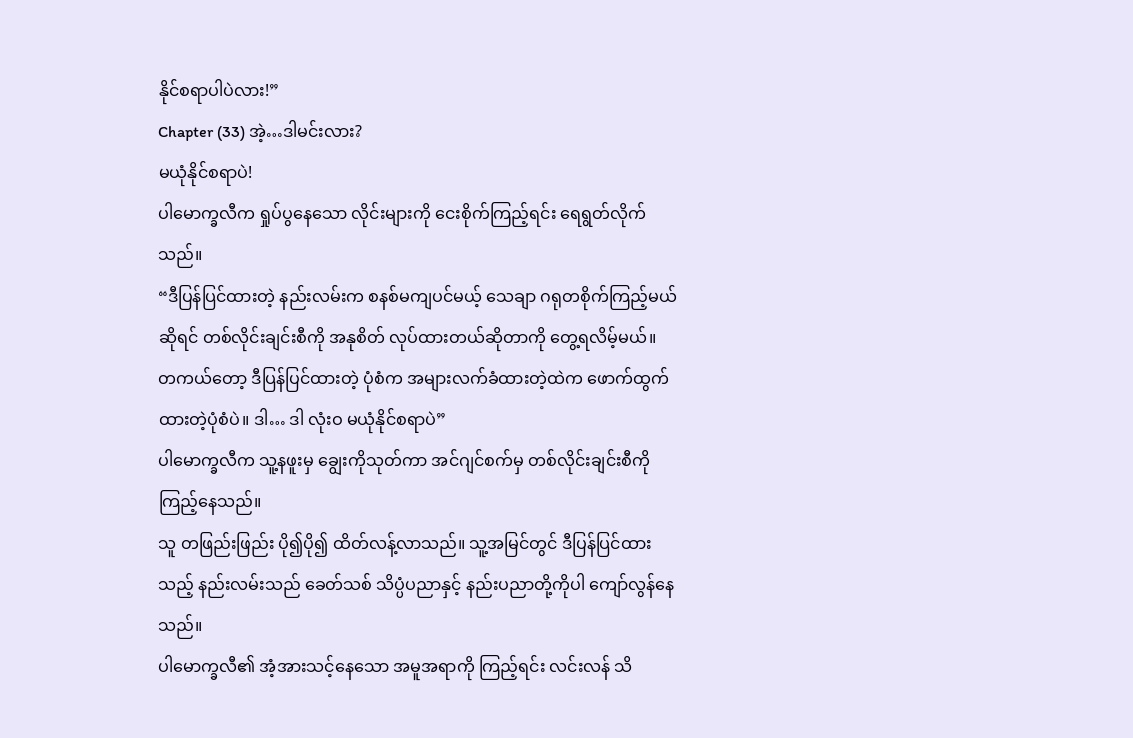နိုင်စရာပါပဲလား!”
Chapter (33) အဲ့…ဒါမင်းလား?
မယုံနိုင်စရာပဲ!
ပါမောက္ခလီက ရှုပ်ပွနေသော လိုင်းများကို ငေးစိုက်ကြည့်ရင်း ရေရွတ်လိုက်သည်။
“ဒီပြန်ပြင်ထားတဲ့ နည်းလမ်းက စနစ်မကျပင်မယ့် သေချာ ဂရုတစိုက်ကြည့်မယ်ဆိုရင် တစ်လိုင်းချင်းစီကို အနုစိတ် လုပ်ထားတယ်ဆိုတာကို တွေ့ရလိမ့်မယ်။ တကယ်တော့ ဒီပြန်ပြင်ထားတဲ့ ပုံစံက အများလက်ခံထားတဲ့ထဲက ဖောက်ထွက်ထားတဲ့ပုံစံပဲ။ ဒါ… ဒါ လုံးဝ မယုံနိုင်စရာပဲ”
ပါမောက္ခလီက သူ့နဖူးမှ ချွေးကိုသုတ်ကာ အင်ဂျင်စက်မှ တစ်လိုင်းချင်းစီကို ကြည့်နေသည်။
သူ တဖြည်းဖြည်း ပို၍ပို၍ ထိတ်လန့်လာသည်။ သူ့အမြင်တွင် ဒီပြန်ပြင်ထားသည့် နည်းလမ်းသည် ခေတ်သစ် သိပ္ပံပညာနှင့် နည်းပညာတို့ကိုပါ ကျော်လွန်နေသည်။
ပါမောက္ခလီ၏ အံ့အားသင့်နေသော အမူအရာကို ကြည့်ရင်း လင်းလန် သိ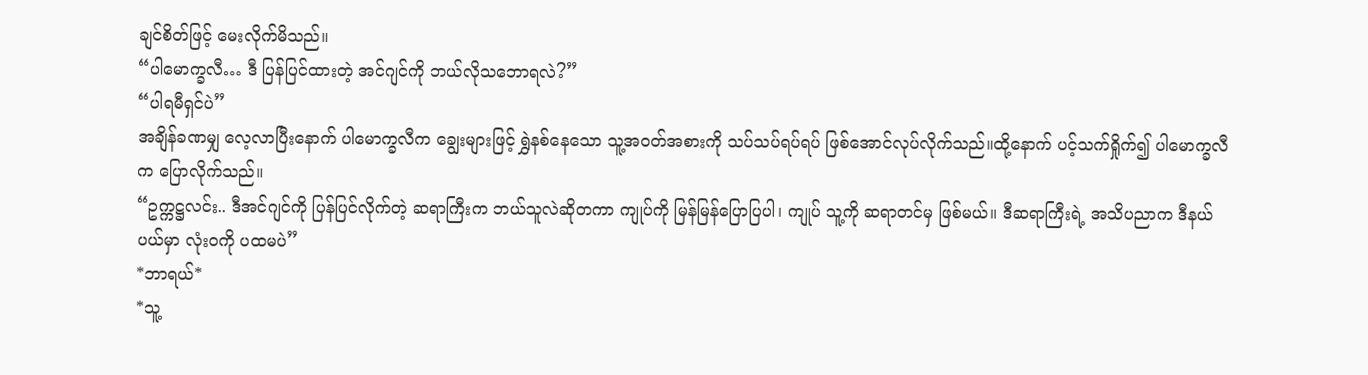ချင်စိတ်ဖြင့် မေးလိုက်မိသည်။
“ပါမောက္ခလီ… ဒီ ပြန်ပြင်ထားတဲ့ အင်ဂျင်ကို ဘယ်လိုသဘောရလဲ?”
“ပါရမီရှင်ပဲ”
အချိန်ခဏမျှ လေ့လာပြီးနောက် ပါမောက္ခလီက ချွေးများဖြင့် ရွှဲနစ်နေသော သူ့အဝတ်အစားကို သပ်သပ်ရပ်ရပ် ဖြစ်အောင်လုပ်လိုက်သည်။ထို့နောက် ပင့်သက်ရှိုက်၍ ပါမောက္ခလီက ပြောလိုက်သည်။
“ဥက္ကဋ္ဌလင်း.. ဒီအင်ဂျင်ကို ပြန်ပြင်လိုက်တဲ့ ဆရာကြီးက ဘယ်သူလဲဆိုတကာ ကျုပ်ကို မြန်မြန်ပြောပြပါ၊ ကျုပ် သူ့ကို ဆရာတင်မှ ဖြစ်မယ်။ ဒီဆရာကြီးရဲ့ အသိပညာက ဒီနယ်ပယ်မှာ လုံးဝကို ပထမပဲ”
*ဘာရယ်*
*သူ့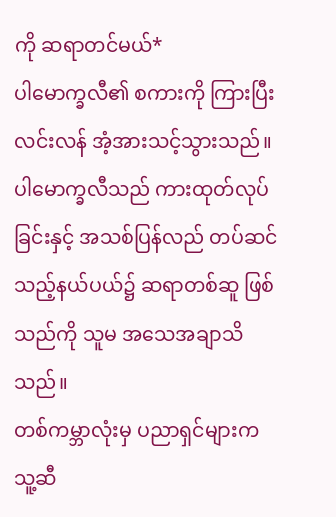ကို ဆရာတင်မယ်*
ပါမောက္ခလီ၏ စကားကို ကြားပြီး လင်းလန် အံ့အားသင့်သွားသည်။ ပါမောက္ခလီသည် ကားထုတ်လုပ်ခြင်းနှင့် အသစ်ပြန်လည် တပ်ဆင်သည့်နယ်ပယ်၌ ဆရာတစ်ဆူ ဖြစ်သည်ကို သူမ အသေအချာသိသည်။
တစ်ကမ္ဘာလုံးမှ ပညာရှင်များက သူ့ဆီ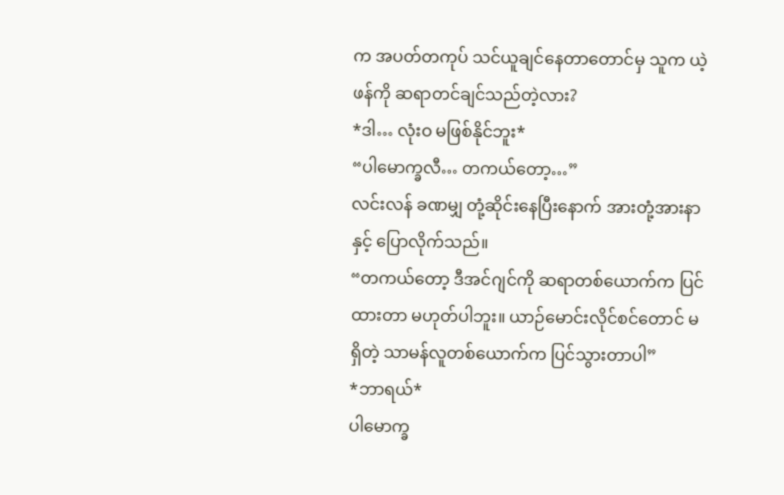က အပတ်တကုပ် သင်ယူချင်နေတာတောင်မှ သူက ယဲ့ဖန်ကို ဆရာတင်ချင်သည်တဲ့လား?
*ဒါ… လုံးဝ မဖြစ်နိုင်ဘူး*
“ပါမောက္ခလီ… တကယ်တော့…”
လင်းလန် ခဏမျှ တုံ့ဆိုင်းနေပြီးနောက် အားတုံ့အားနာနှင့် ပြောလိုက်သည်။
“တကယ်တော့ ဒီအင်ဂျင်ကို ဆရာတစ်ယောက်က ပြင်ထားတာ မဟုတ်ပါဘူး။ ယာဉ်မောင်းလိုင်စင်တောင် မရှိတဲ့ သာမန်လူတစ်ယောက်က ပြင်သွားတာပါ”
*ဘာရယ်*
ပါမောက္ခ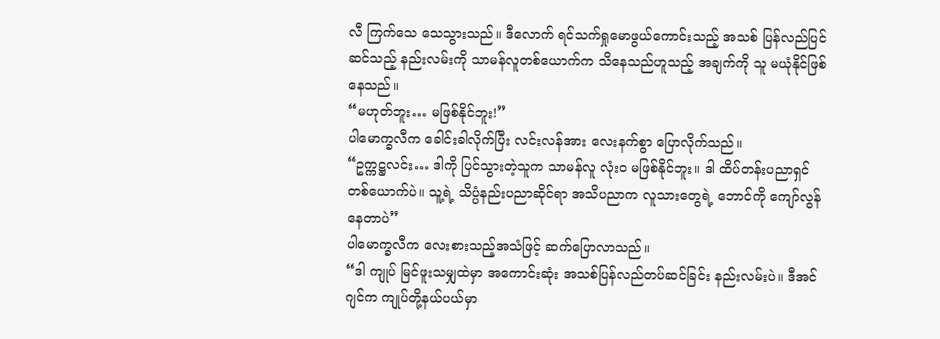လီ ကြက်သေ သေသွားသည်။ ဒီလောက် ရင်သက်ရှုမောဖွယ်ကောင်းသည့် အသစ် ပြန်လည်ပြင်ဆင်သည့် နည်းလမ်းကို သာမန်လူတစ်ယောက်က သိနေသည်ဟူသည့် အချက်ကို သူ မယုံနိုင်ဖြစ်နေသည်။
“မဟုတ်ဘူး… မဖြစ်နိုင်ဘူး!”
ပါမောက္ခလီက ခေါင်းခါလိုက်ပြီး လင်းလန်အား လေးနက်စွာ ပြောလိုက်သည်။
“ဥက္ကဋ္ဌလင်း… ဒါကို ပြင်သွားတဲ့သူက သာမန်လူ လုံးဝ မဖြစ်နိုင်ဘူး။ ဒါ ထိပ်တန်းပညာရှင် တစ်ယောက်ပဲ။ သူ့ရဲ့ သိပ္ပံနည်းပညာဆိုင်ရာ အသိပညာက လူသားတွေရဲ့ ဘောင်ကို ကျော်လွန်နေတာပဲ”
ပါမောက္ခလီက လေးစားသည့်အသံဖြင့် ဆက်ပြောလာသည်။
“ဒါ ကျုပ် မြင်ဖူးသမျှထဲမှာ အကောင်းဆုံး အသစ်ပြန်လည်တပ်ဆင်ခြင်း နည်းလမ်းပဲ။ ဒီအင်ဂျင်က ကျုပ်တို့နယ်ပယ်မှာ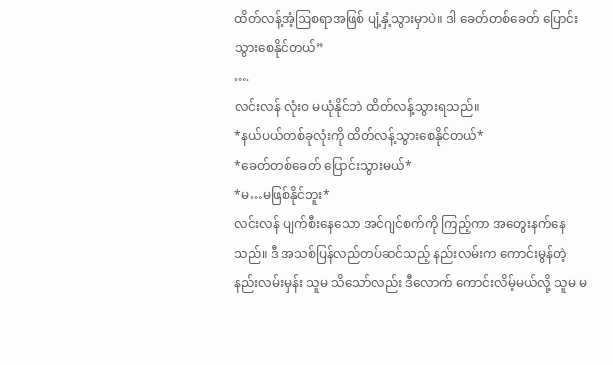ထိတ်လန့်အံ့ဩစရာအဖြစ် ပျံ့နှံ့သွားမှာပဲ။ ဒါ ခေတ်တစ်ခေတ် ပြောင်းသွားစေနိုင်တယ်”
….
လင်းလန် လုံးဝ မယုံနိုင်ဘဲ ထိတ်လန့်သွားရသည်။
*နယ်ပယ်တစ်ခုလုံးကို ထိတ်လန့်သွားစေနိုင်တယ်*
*ခေတ်တစ်ခေတ် ပြောင်းသွားမယ်*
*မ…မဖြစ်နိုင်ဘူး*
လင်းလန် ပျက်စီးနေသော အင်ဂျင်စက်ကို ကြည့်ကာ အတွေးနက်နေသည်။ ဒီ အသစ်ပြန်လည်တပ်ဆင်သည့် နည်းလမ်းက ကောင်းမွန်တဲ့ နည်းလမ်းမှန်း သူမ သိသော်လည်း ဒီလောက် ကောင်းလိမ့်မယ်လို့ သူမ မ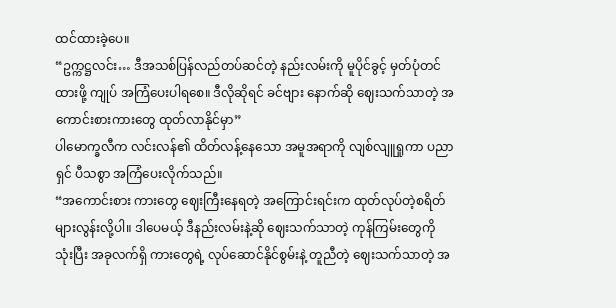ထင်ထားခဲ့ပေ။
“ဥက္ကဋ္ဌလင်း… ဒီအသစ်ပြန်လည်တပ်ဆင်တဲ့ နည်းလမ်းကို မူပိုင်ခွင့် မှတ်ပုံတင်ထားဖို့ ကျုပ် အကြံပေးပါရစေ။ ဒီလိုဆိုရင် ခင်ဗျား နောက်ဆို ဈေးသက်သာတဲ့ အကောင်းစားကားတွေ ထုတ်လာနိုင်မှာ”
ပါမောက္ခလီက လင်းလန်၏ ထိတ်လန့်နေသော အမူအရာကို လျစ်လျူရှုကာ ပညာရှင် ပီသစွာ အကြံပေးလိုက်သည်။
“အကောင်းစား ကားတွေ ဈေးကြီးနေရတဲ့ အကြောင်းရင်းက ထုတ်လုပ်တဲ့စရိတ် များလွန်းလို့ပါ။ ဒါပေမယ့် ဒီနည်းလမ်းနဲ့ဆို ဈေးသက်သာတဲ့ ကုန်ကြမ်းတွေကို သုံးပြီး အခုလက်ရှိ ကားတွေရဲ့ လုပ်ဆောင်နိုင်စွမ်းနဲ့ တူညီတဲ့ ဈေးသက်သာတဲ့ အ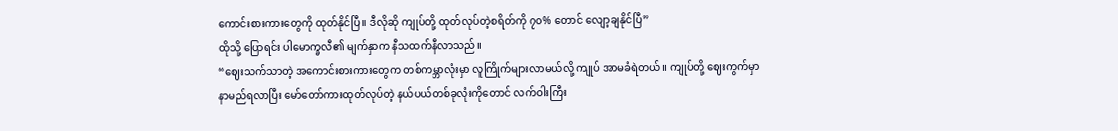ကောင်းစားကားတွေကို ထုတ်နိုင်ပြီ။ ဒီလိုဆို ကျုပ်တို့ ထုတ်လုပ်တဲ့စရိတ်ကို ၇၀% တောင် လျော့ချနိုင်ပြီ”
ထိုသို့ ပြောရင်း ပါမောက္ခလီ၏ မျက်နှာက နီသထက်နီလာသည်။
“ဈေးသက်သာတဲ့ အကောင်းစားကားတွေက တစ်ကမ္ဘာလုံးမှာ လူကြိုက်များလာမယ်လို့ ကျုပ် အာမခံရဲတယ်။ ကျုပ်တို့ ဈေးကွက်မှာ နာမည်ရလာပြီး မော်တော်ကားထုတ်လုပ်တဲ့ နယ်ပယ်တစ်ခုလုံးကိုတောင် လက်ဝါးကြီး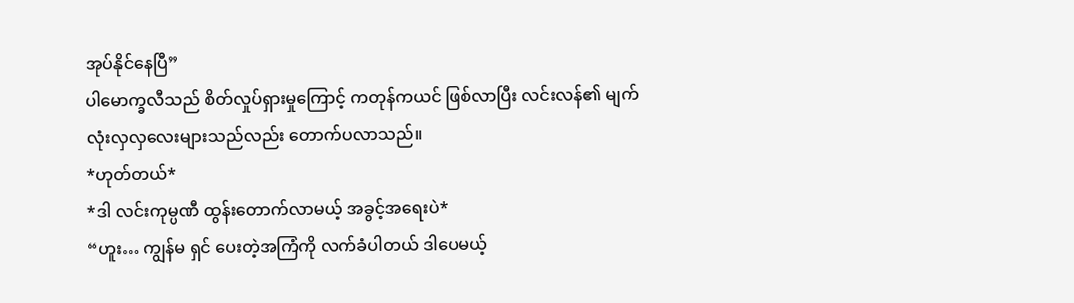အုပ်နိုင်နေပြီ”
ပါမောက္ခလီသည် စိတ်လှုပ်ရှားမှုကြောင့် ကတုန်ကယင် ဖြစ်လာပြီး လင်းလန်၏ မျက်လုံးလှလှလေးများသည်လည်း တောက်ပလာသည်။
*ဟုတ်တယ်*
*ဒါ လင်းကုမ္ပဏီ ထွန်းတောက်လာမယ့် အခွင့်အရေးပဲ*
“ဟူး… ကျွန်မ ရှင် ပေးတဲ့အကြံကို လက်ခံပါတယ် ဒါပေမယ့်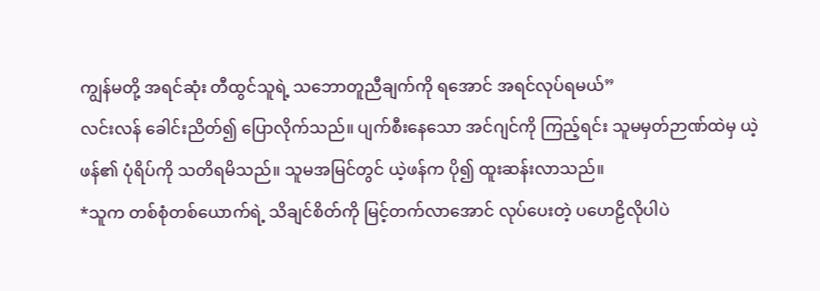ကျွန်မတို့ အရင်ဆုံး တီထွင်သူရဲ့ သဘောတူညီချက်ကို ရအောင် အရင်လုပ်ရမယ်”
လင်းလန် ခေါင်းညိတ်၍ ပြောလိုက်သည်။ ပျက်စီးနေသော အင်ဂျင်ကို ကြည့်ရင်း သူမမှတ်ဉာဏ်ထဲမှ ယဲ့ဖန်၏ ပုံရိပ်ကို သတိရမိသည်။ သူမအမြင်တွင် ယဲ့ဖန်က ပို၍ ထူးဆန်းလာသည်။
*သူက တစ်စုံတစ်ယောက်ရဲ့ သိချင်စိတ်ကို မြင့်တက်လာအောင် လုပ်ပေးတဲ့ ပဟေဠိလိုပါပဲ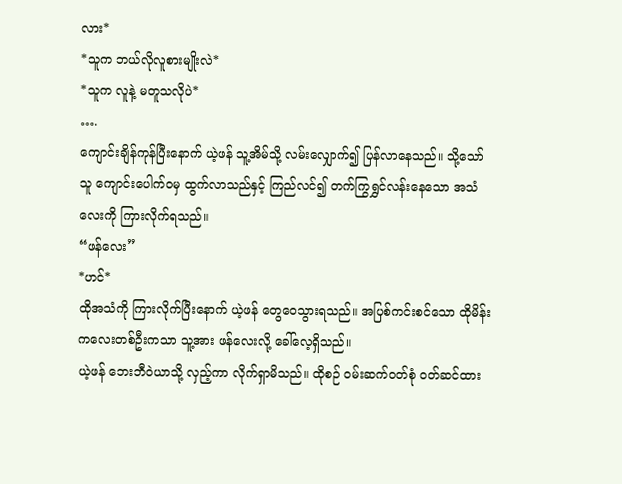လား*
*သူက ဘယ်လိုလူစားမျိုးလဲ*
*သူက လူနဲ့ မတူသလိုပဲ*
….
ကျောင်းချိန်ကုန်ပြီးနောက် ယဲ့ဖန် သူ့အိမ်သို့ လမ်းလျှောက်၍ ပြန်လာနေသည်။ သို့သော် သူ ကျောင်းပေါက်ဝမှ ထွက်လာသည်နှင့် ကြည်လင်၍ တက်ကြွရွှင်လန်းနေသော အသံလေးကို ကြားလိုက်ရသည်။
“ဖန်လေး”
*ဟင်*
ထိုအသံကို ကြားလိုက်ပြီးနောက် ယဲ့ဖန် တွေဝေသွားရသည်။ အပြစ်ကင်းစင်သော ထိုမိန်းကလေးတစ်ဦးကသာ သူ့အား ဖန်လေးလို့ ခေါ်လေ့ရှိသည်။
ယဲ့ဖန် ဘေးဘီဝဲယာသို့ လှည့်ကာ လိုက်ရှာမိသည်။ ထိုစဉ် ဝမ်းဆက်ဝတ်စုံ ဝတ်ဆင်ထား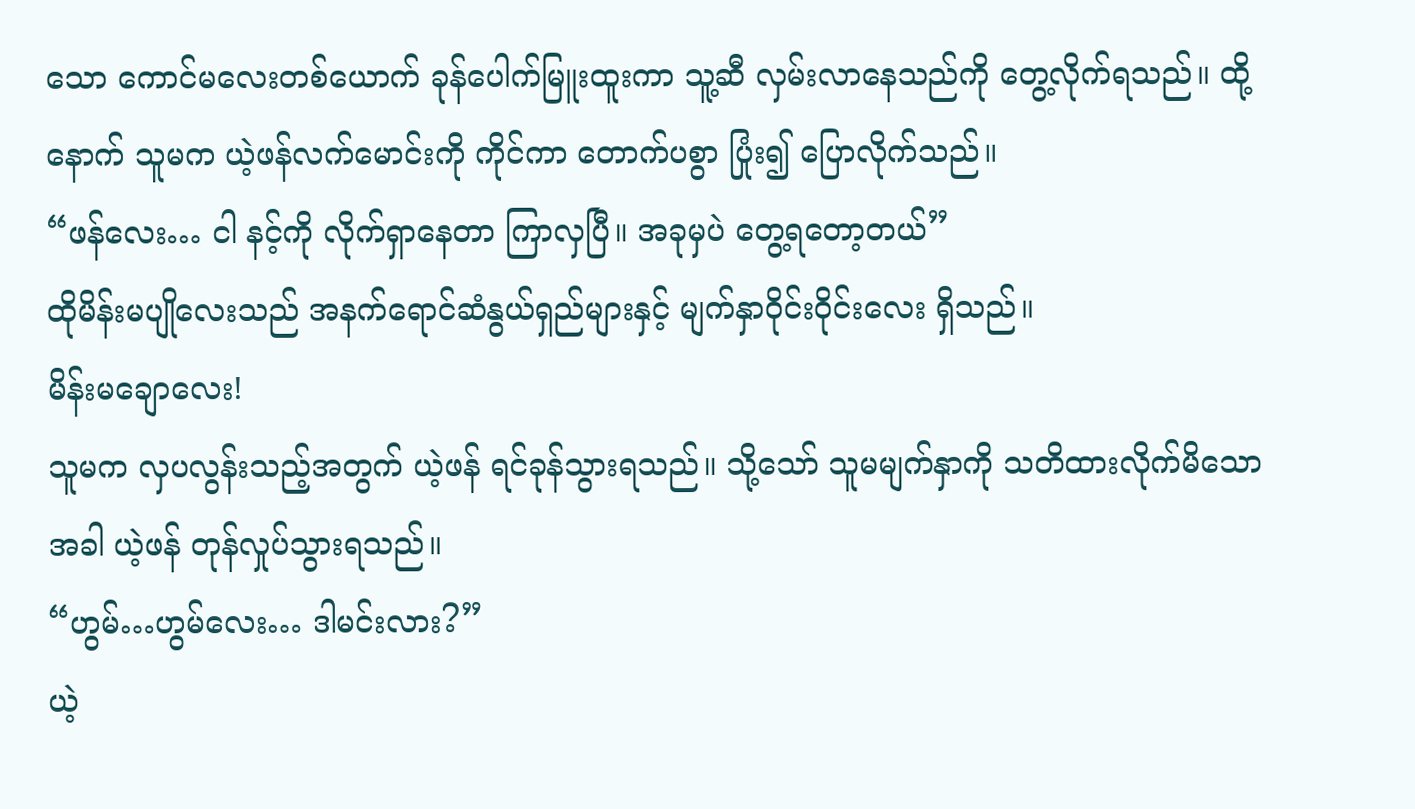သော ကောင်မလေးတစ်ယောက် ခုန်ပေါက်မြူးထူးကာ သူ့ဆီ လှမ်းလာနေသည်ကို တွေ့လိုက်ရသည်။ ထို့နောက် သူမက ယဲ့ဖန်လက်မောင်းကို ကိုင်ကာ တောက်ပစွာ ပြုံး၍ ပြောလိုက်သည်။
“ဖန်လေး… ငါ နင့်ကို လိုက်ရှာနေတာ ကြာလှပြီ။ အခုမှပဲ တွေ့ရတော့တယ်”
ထိုမိန်းမပျိုလေးသည် အနက်ရောင်ဆံနွယ်ရှည်များနှင့် မျက်နှာဝိုင်းဝိုင်းလေး ရှိသည်။
မိန်းမချောလေး!
သူမက လှပလွန်းသည့်အတွက် ယဲ့ဖန် ရင်ခုန်သွားရသည်။ သို့သော် သူမမျက်နှာကို သတိထားလိုက်မိသောအခါ ယဲ့ဖန် တုန်လှုပ်သွားရသည်။
“ဟွမ်…ဟွမ်လေး… ဒါမင်းလား?”
ယဲ့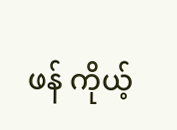ဖန် ကိုယ့်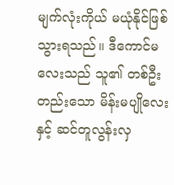မျက်လုံးကိုယ် မယုံနိုင်ဖြစ်သွားရသည်။ ဒီကောင်မလေးသည် သူ၏ တစ်ဦးတည်းသော မိန်းမပျိုလေးနှင့် ဆင်တူလွန်းလှ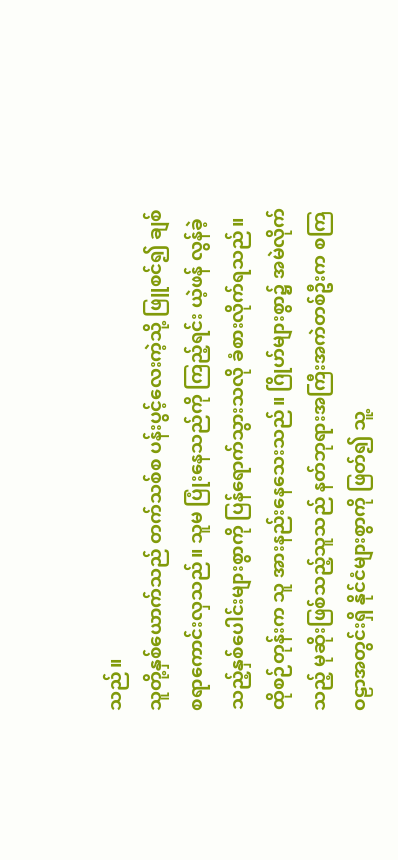သည်။
သူတို့နှစ်ယောက်သည် တက်သစ်စ ပန်းပွင့်လေးကဲ့သို့ ဖြူစင်၍ ချစ်စရာကောင်းလှသည်။ သူမ ပြုံးနေသည်ကို ကြည့်ရင်း ယဲ့ဖန် လွန်ခဲ့သည့်နှစ်ပေါင်းများစွာကို ပြန်ရောက်သွားသလို ခံစားလိုက်ရသည်။
ထိုစဉ်တုန်းက သူ အားနည်းနေသေးသည်။ ဂြိုဟ်များစွာ၌ အမဲလိုက်သည့် မုဆိုးဖြစ်သည့်သူသည် နတ်ဘုရားအကြီးအကဲတစ်ဦးက စကြဝဠာအတွင်းရှိ နိုင်ငံများစွာကို ဖြတ်၍ သူ့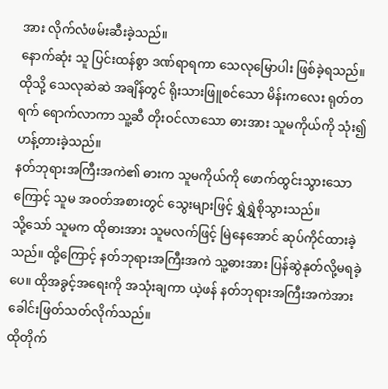အား လိုက်လံဖမ်းဆီးခဲ့သည်။
နောက်ဆုံး သူ ပြင်းထန်စွာ ဒဏ်ရာရကာ သေလုမြောပါး ဖြစ်ခဲ့ရသည်။ ထိုသို့ သေလုဆဲဆဲ အချိန်တွင် ရိုးသားဖြူစင်သော မိန်းကလေး ရုတ်တရက် ရောက်လာကာ သူ့ဆီ တိုးဝင်လာသော ဓားအား သူမကိုယ်ကို သုံး၍ ဟန့်တားခဲ့သည်။
နတ်ဘုရားအကြီးအကဲ၏ ဓားက သူမကိုယ်ကို ဖောက်ထွင်းသွားသောကြောင့် သူမ အဝတ်အစားတွင် သွေးများဖြင့် ရွှဲရွှဲစိုသွားသည်။
သို့သော် သူမက ထိုဓားအား သူမလက်ဖြင့် မြဲနေအောင် ဆုပ်ကိုင်ထားခဲ့သည်။ ထို့ကြောင့် နတ်ဘုရားအကြီးအကဲ သူ့ဓားအား ပြန်ဆွဲနုတ်လို့မရခဲ့ပေ။ ထိုအခွင့်အရေးကို အသုံးချကာ ယဲ့ဖန် နတ်ဘုရားအကြီးအကဲအား ခေါင်းဖြတ်သတ်လိုက်သည်။
ထိုတိုက်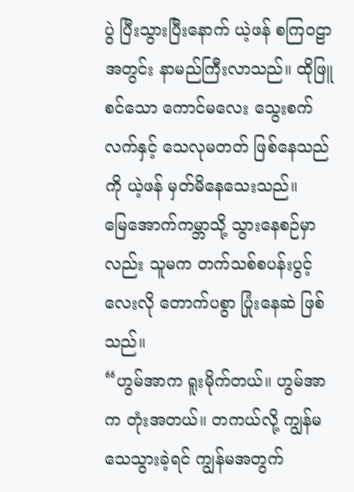ပွဲ ပြီးသွားပြီးနောက် ယဲ့ဖန် စကြဝဠာအတွင်း နာမည်ကြီးလာသည်။ ထိုဖြူစင်သော ကောင်မလေး သွေးစက်လက်နှင့် သေလုမတတ် ဖြစ်နေသည်ကို ယဲ့ဖန် မှတ်မိနေသေးသည်။
မြေအောက်ကမ္ဘာသို့ သွားနေစဉ်မှာလည်း သူမက တက်သစ်စပန်းပွင့်လေးလို တောက်ပစွာ ပြုံးနေဆဲ ဖြစ်သည်။
“ဟွမ်အာက ရူးမိုက်တယ်။ ဟွမ်အာက တုံးအတယ်။ တကယ်လို့ ကျွန်မသေသွားခဲ့ရင် ကျွန်မအတွက်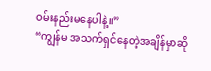ဝမ်းနည်းမနေပါနဲ့။”
“ကျွန်မ အသက်ရှင်နေတဲ့အချိန်မှာဆို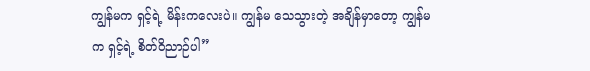ကျွန်မက ရှင့်ရဲ့ မိန်းကလေးပဲ။ ကျွန်မ သေသွားတဲ့ အချိန်မှာတော့ ကျွန်မက ရှင့်ရဲ့ စိတ်ဝိညာဉ်ပါ”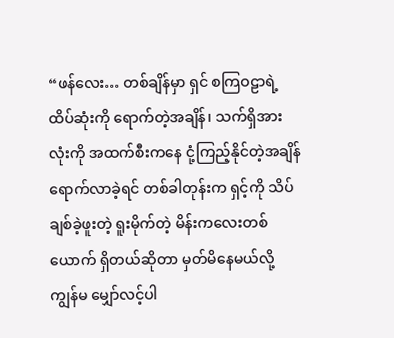“ဖန်လေး… တစ်ချိန်မှာ ရှင် စကြဝဠာရဲ့ ထိပ်ဆုံးကို ရောက်တဲ့အချိန်၊ သက်ရှိအားလုံးကို အထက်စီးကနေ ငုံ့ကြည့်နိုင်တဲ့အချိန် ရောက်လာခဲ့ရင် တစ်ခါတုန်းက ရှင့်ကို သိပ်ချစ်ခဲ့ဖူးတဲ့ ရူးမိုက်တဲ့ မိန်းကလေးတစ်ယောက် ရှိတယ်ဆိုတာ မှတ်မိနေမယ်လို့ ကျွန်မ မျှော်လင့်ပါ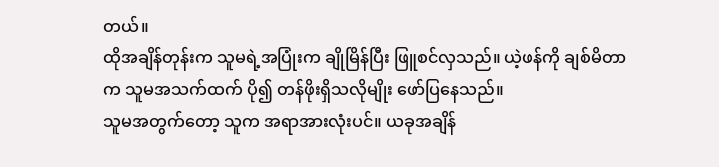တယ်။
ထိုအချိန်တုန်းက သူမရဲ့အပြုံးက ချိုမြိန်ပြီး ဖြူစင်လှသည်။ ယဲ့ဖန်ကို ချစ်မိတာက သူမအသက်ထက် ပို၍ တန်ဖိုးရှိသလိုမျိုး ဖော်ပြနေသည်။
သူမအတွက်တော့ သူက အရာအားလုံးပင်။ ယခုအချိန်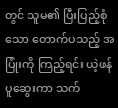တွင် သူမ၏ ပြီးပြည့်စုံသော တောက်ပသည့် အပြုံးကို ကြည့်ရင်း ယဲ့ဖန် ပူဆွေးကာ သက်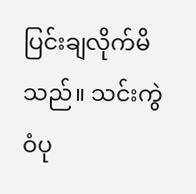ပြင်းချလိုက်မိသည်။ သင်းကွဲဝံပု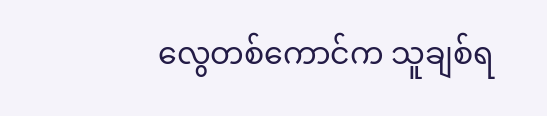လွေတစ်ကောင်က သူချစ်ရ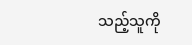သည့်သူကို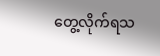တွေ့လိုက်ရသ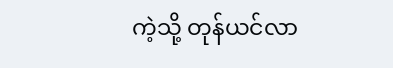ကဲ့သို့ တုန်ယင်လာ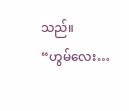သည်။
“ဟွမ်လေး…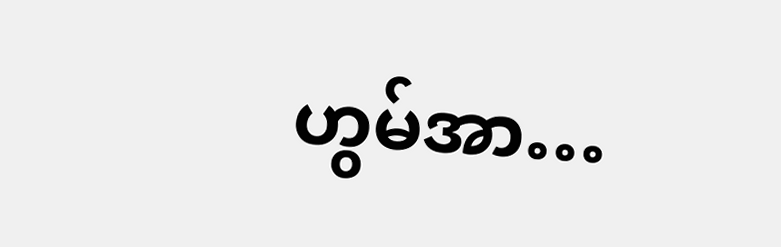ဟွမ်အာ…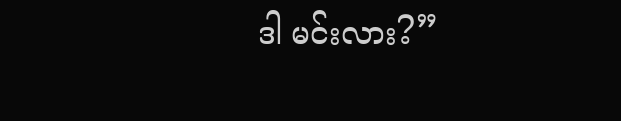ဒါ မင်းလား?”